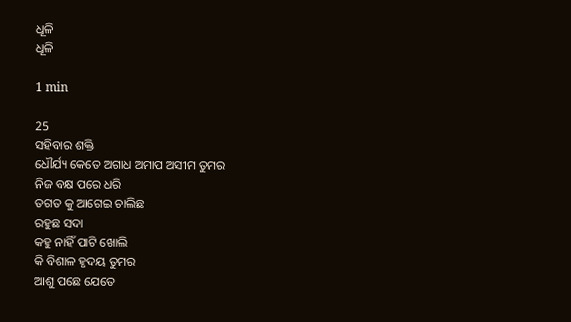ଧୂଳି
ଧୂଳି

1 min

25
ସହିବାର ଶକ୍ତି
ଧୌର୍ଯ୍ୟ କେତେ ଅଗାଧ ଅମାପ ଅସୀମ ତୁମର
ନିଜ ବକ୍ଷ ପରେ ଧରି
ତଗତ କୁ ଆଗେଇ ଚାଲିଛ
ରହୁଛ ସଦା
କହୁ ନାହିଁ ପାଟି ଖୋଲି
କି ବିଶାଳ ହୃଦୟ ତୁମର
ଆଶୁ ପଛେ ଯେତେ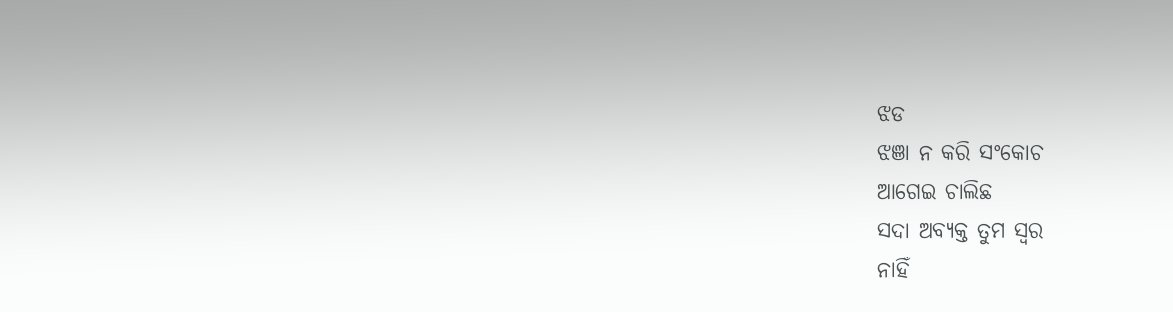ଝଡ
ଝଞା ନ କରି ସଂକୋଚ
ଆଗେଇ ଚାଲିଛ
ସଦା ଅବ୍ଯକ୍ତ ତୁମ ସ୍ବର
ନାହିଁ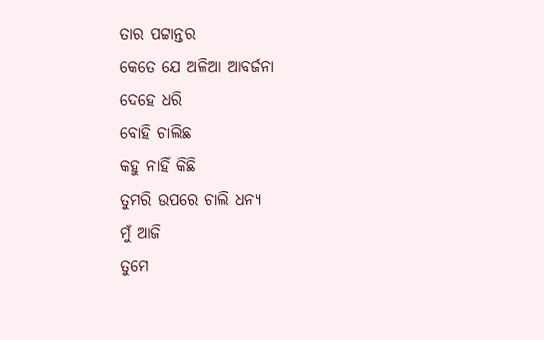ତାର ପଟ୍ଟାନ୍ତର
କେତେ ଯେ ଅଳିଆ ଆବର୍ଜନା
ଦେହେ ଧରି
ବୋହି ଚାଲିଛ
କହୁ ନାହିଁ କିଛି
ତୁମରି ଉପରେ ଚାଲି ଧନ୍ଯ
ମୁଁ ଆଜି
ତୁମେ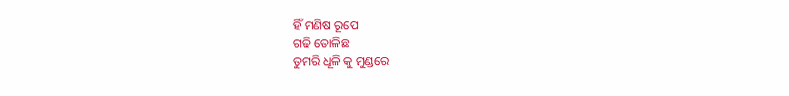ହିଁ ମଣିଷ ରୂପେ
ଗଢି ତୋଳିଛ
ତୁମରି ଧୂଳି କୁ ମୁଣ୍ଡରେ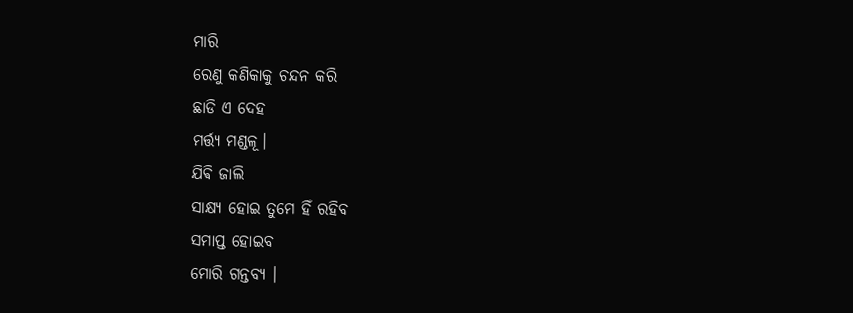ମାରି
ରେଣୁ କଣିକାକୁ ଚନ୍ଦନ କରି
ଛାଡି ଏ ଦେହ
ମର୍ତ୍ତ୍ୟ ମଣ୍ଡଳୂ।
ଯିଵି ଜାଲି
ସାକ୍ଷ୍ଯ ହୋଇ ତୁମେ ହିଁ ରହିବ
ସମାପ୍ତ ହୋଇବ
ମୋରି ଗନ୍ତବ୍ଯ ।